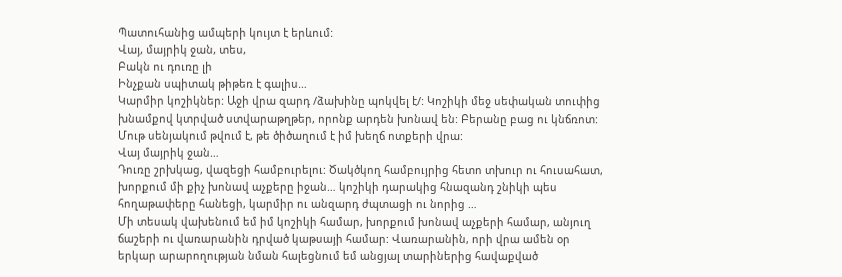Պատուհանից ամպերի կույտ է երևում:
Վայ, մայրիկ ջան, տես,
Բակն ու դուռը լի
Ինչքան սպիտակ թիթեռ է գալիս…
Կարմիր կոշիկներ: Աջի վրա զարդ /ձախինը պոկվել է/: Կոշիկի մեջ սեփական տուփից խնամքով կտրված ստվարաթղթեր, որոնք արդեն խոնավ են: Բերանը բաց ու կնճռոտ: Մութ սենյակում թվում է, թե ծիծաղում է իմ խեղճ ոտքերի վրա:
Վայ մայրիկ ջան…
Դուռը շրխկաց, վազեցի համբուրելու: Ծակծկող համբույրից հետո տխուր ու հուսահատ, խորքում մի քիչ խոնավ աչքերը իջան… կոշիկի դարակից հնազանդ շնիկի պես հողաթափերը հանեցի, կարմիր ու անզարդ ժպտացի ու նորից …
Մի տեսակ վախենում եմ իմ կոշիկի համար, խորքում խոնավ աչքերի համար, անյուղ ճաշերի ու վառարանին դրված կաթսայի համար: Վառարանին, որի վրա ամեն օր երկար արարողության նման հալեցնում եմ անցյալ տարիներից հավաքված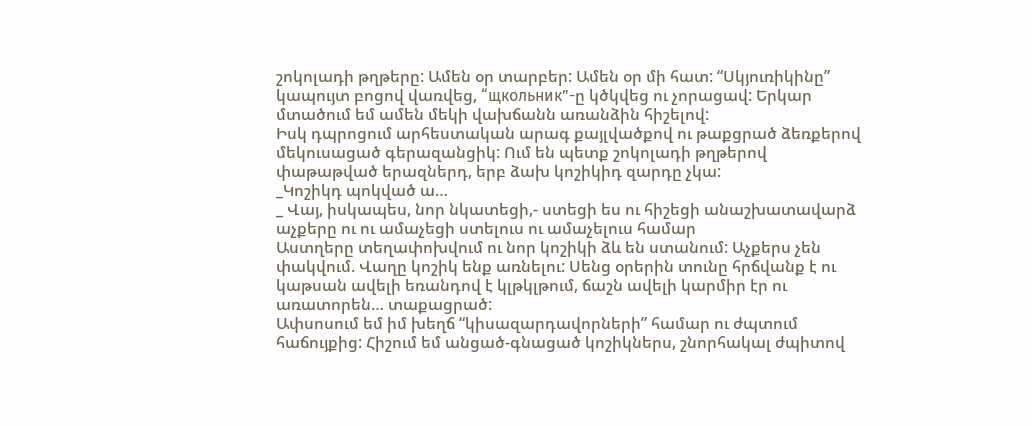շոկոլադի թղթերը: Ամեն օր տարբեր: Ամեն օր մի հատ: “Սկյուռիկինը” կապույտ բոցով վառվեց, “щкольник”-ը կծկվեց ու չորացավ: Երկար մտածում եմ ամեն մեկի վախճանն առանձին հիշելով:
Իսկ դպրոցում արհեստական արագ քայլվածքով ու թաքցրած ձեռքերով մեկուսացած գերազանցիկ: Ում են պետք շոկոլադի թղթերով փաթաթված երազներդ, երբ ձախ կոշիկիդ զարդը չկա:
_Կոշիկդ պոկված ա…
_ Վայ, իսկապես, նոր նկատեցի,- ստեցի ես ու հիշեցի անաշխատավարձ աչքերը ու ու ամաչեցի ստելուս ու ամաչելուս համար
Աստղերը տեղափոխվում ու նոր կոշիկի ձև են ստանում: Աչքերս չեն փակվում. Վաղը կոշիկ ենք առնելու: Սենց օրերին տունը հրճվանք է ու կաթսան ավելի եռանդով է կլթկլթում, ճաշն ավելի կարմիր էր ու առատորեն… տաքացրած:
Ափսոսում եմ իմ խեղճ “կիսազարդավորների” համար ու ժպտում հաճույքից: Հիշում եմ անցած-գնացած կոշիկներս, շնորհակալ ժպիտով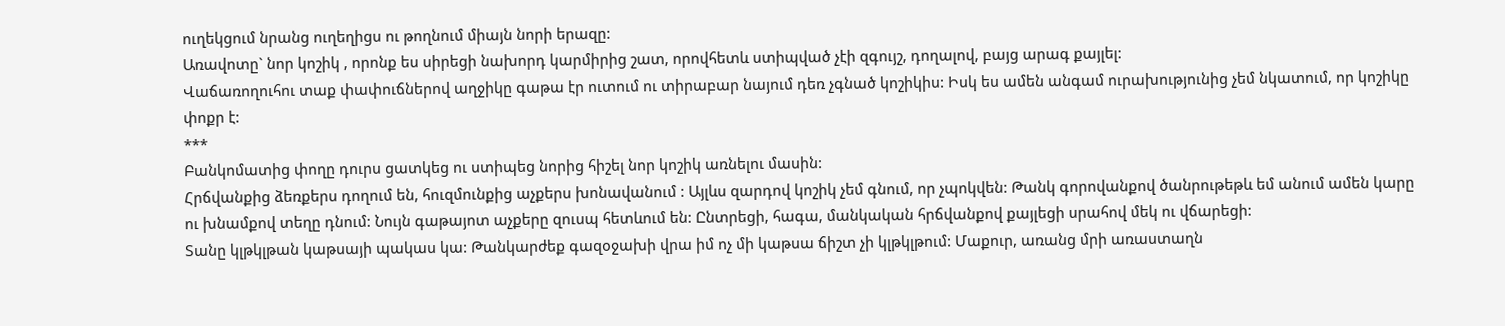ուղեկցում նրանց ուղեղիցս ու թողնում միայն նորի երազը:
Առավոտը` նոր կոշիկ , որոնք ես սիրեցի նախորդ կարմիրից շատ, որովհետև ստիպված չէի զգույշ, դողալով, բայց արագ քայլել:
Վաճառողուհու տաք փափուճներով աղջիկը գաթա էր ուտում ու տիրաբար նայում դեռ չգնած կոշիկիս: Իսկ ես ամեն անգամ ուրախությունից չեմ նկատում, որ կոշիկը փոքր է:
***
Բանկոմատից փողը դուրս ցատկեց ու ստիպեց նորից հիշել նոր կոշիկ առնելու մասին:
Հրճվանքից ձեռքերս դողում են, հուզմունքից աչքերս խոնավանում : Այլևս զարդով կոշիկ չեմ գնում, որ չպոկվեն: Թանկ գորովանքով ծանրութեթև եմ անում ամեն կարը ու խնամքով տեղը դնում: Նույն գաթայոտ աչքերը զուսպ հետևում են: Ընտրեցի, հագա, մանկական հրճվանքով քայլեցի սրահով մեկ ու վճարեցի:
Տանը կլթկլթան կաթսայի պակաս կա: Թանկարժեք գազօջախի վրա իմ ոչ մի կաթսա ճիշտ չի կլթկլթում: Մաքուր, առանց մրի առաստաղն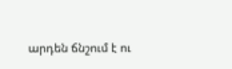արդեն ճնշում է ու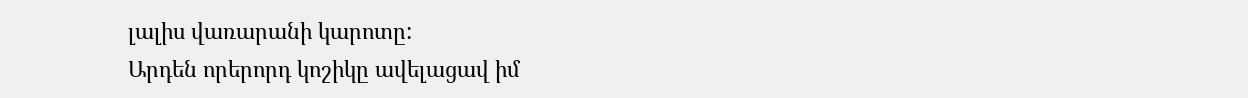լալիս վառարանի կարոտը:
Արդեն որերորդ կոշիկը ավելացավ իմ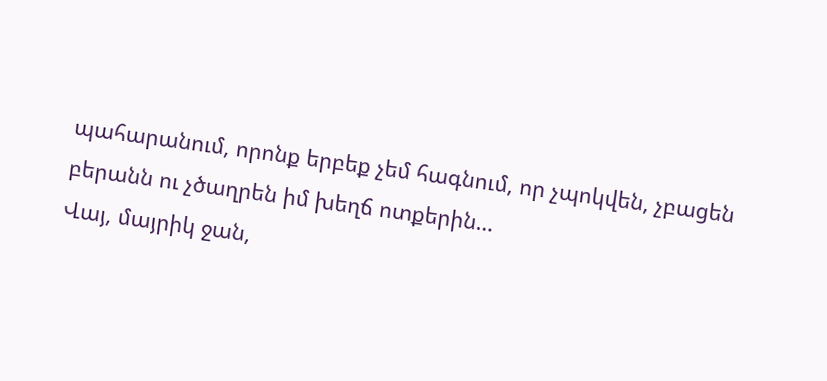պահարանում, որոնք երբեք չեմ հագնում, որ չպոկվեն, չբացեն բերանն ու չծաղրեն իմ խեղճ ոտքերին…
Վայ, մայրիկ ջան,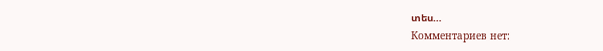տես…
Комментариев нет: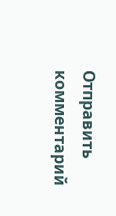Отправить комментарий